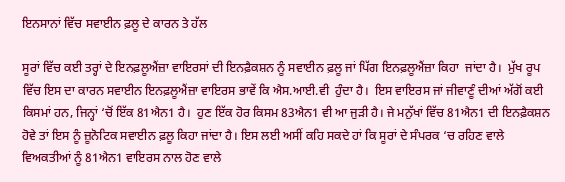ਇਨਸਾਨਾਂ ਵਿੱਚ ਸਵਾਈਨ ਫ਼ਲੂ ਦੇ ਕਾਰਨ ਤੇ ਹੱਲ

ਸੂਰਾਂ ਵਿੱਚ ਕਈ ਤਰ੍ਹਾਂ ਦੇ ਇਨਫ਼ਲੂਐਂਜ਼ਾ ਵਾਇਰਸਾਂ ਦੀ ਇਨਫ਼ੈਕਸ਼ਨ ਨੂੰ ਸਵਾਈਨ ਫ਼ਲੂ ਜਾਂ ਪਿੱਗ ਇਨਫ਼ਲੂਐਂਜ਼ਾ ਕਿਹਾ  ਜਾਂਦਾ ਹੈ।  ਮੁੱਖ ਰੂਪ ਵਿੱਚ ਇਸ ਦਾ ਕਾਰਨ ਸਵਾਈਨ ਇਨਫ਼ਲੂਐਂਜ਼ਾ ਵਾਇਰਸ ਭਾਵੇਂ ਕਿ ਐਸ.ਆਈ.ਵੀ  ਹੁੰਦਾ ਹੈ।  ਇਸ ਵਾਇਰਸ ਜਾਂ ਜੀਵਾਣੂੰ ਦੀਆਂ ਅੱਗੋਂ ਕਈ ਕਿਸਮਾਂ ਹਨ, ਜਿਨ੍ਹਾਂ ‘ਚੋਂ ਇੱਕ 81ਐਨ1 ਹੈ।  ਹੁਣ ਇੱਕ ਹੋਰ ਕਿਸਮ 83ਐਨ1 ਵੀ ਆ ਜੁੜੀ ਹੈ। ਜੇ ਮਨੁੱਖਾਂ ਵਿੱਚ 81ਐਨ1 ਦੀ ਇਨਫ਼ੈਕਸ਼ਨ ਹੋਵੇ ਤਾਂ ਇਸ ਨੂੰ ਜ਼ੂਨੋਟਿਕ ਸਵਾਈਨ ਫ਼ਲੂ ਕਿਹਾ ਜਾਂਦਾ ਹੈ। ਇਸ ਲਈ ਅਸੀਂ ਕਹਿ ਸਕਦੇ ਹਾਂ ਕਿ ਸੂਰਾਂ ਦੇ ਸੰਪਰਕ ‘ਚ ਰਹਿਣ ਵਾਲੇ ਵਿਅਕਤੀਆਂ ਨੂੰ 81ਐਨ1 ਵਾਇਰਸ ਨਾਲ ਹੋਣ ਵਾਲੇ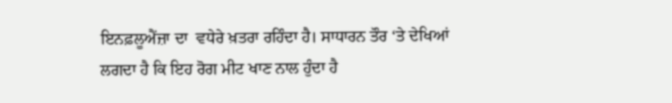ਇਨਫ਼ਲੂਐਂਜ਼ਾ ਦਾ  ਵਧੇਰੇ ਖ਼ਤਰਾ ਰਹਿੰਦਾ ਹੈ। ਸਾਧਾਰਨ ਤੌਰ ‘ਤੇ ਦੇਖਿਆਂ ਲਗਦਾ ਹੈ ਕਿ ਇਹ ਰੋਗ ਮੀਟ ਖਾਣ ਨਾਲ ਹੁੰਦਾ ਹੈ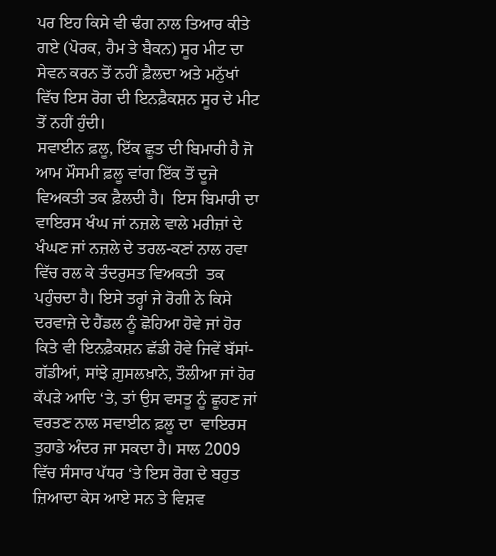ਪਰ ਇਹ ਕਿਸੇ ਵੀ ਢੰਗ ਨਾਲ ਤਿਆਰ ਕੀਤੇ ਗਏ (ਪੋਰਕ, ਹੈਮ ਤੇ ਬੈਕਨ) ਸੂਰ ਮੀਟ ਦਾ ਸੇਵਨ ਕਰਨ ਤੋਂ ਨਹੀਂ ਫ਼ੈਲਦਾ ਅਤੇ ਮਨੁੱਖਾਂ ਵਿੱਚ ਇਸ ਰੋਗ ਦੀ ਇਨਫ਼ੈਕਸ਼ਨ ਸੂਰ ਦੇ ਮੀਟ ਤੋਂ ਨਹੀਂ ਹੁੰਦੀ।
ਸਵਾਈਨ ਫ਼ਲੂ, ਇੱਕ ਛੂਤ ਦੀ ਬਿਮਾਰੀ ਹੈ ਜੋ ਆਮ ਮੌਸਮੀ ਫ਼ਲੂ ਵਾਂਗ ਇੱਕ ਤੋਂ ਦੂਜੇ ਵਿਅਕਤੀ ਤਕ ਫ਼ੈਲਦੀ ਹੈ।  ਇਸ ਬਿਮਾਰੀ ਦਾ ਵਾਇਰਸ ਖੰਘ ਜਾਂ ਨਜ਼ਲੇ ਵਾਲੇ ਮਰੀਜ਼ਾਂ ਦੇ ਖੰਘਣ ਜਾਂ ਨਜ਼ਲੇ ਦੇ ਤਰਲ-ਕਣਾਂ ਨਾਲ ਹਵਾ ਵਿੱਚ ਰਲ ਕੇ ਤੰਦਰੁਸਤ ਵਿਅਕਤੀ  ਤਕ ਪਹੁੰਚਦਾ ਹੈ। ਇਸੇ ਤਰ੍ਹਾਂ ਜੇ ਰੋਗੀ ਨੇ ਕਿਸੇ ਦਰਵਾਜ਼ੇ ਦੇ ਹੈਂਡਲ ਨੂੰ ਛੋਹਿਆ ਹੋਵੇ ਜਾਂ ਹੋਰ ਕਿਤੇ ਵੀ ਇਨਫ਼ੈਕਸ਼ਨ ਛੱਡੀ ਹੋਵੇ ਜਿਵੇਂ ਬੱਸਾਂ-ਗੱਡੀਆਂ, ਸਾਂਝੇ ਗ਼ੁਸਲਖ਼ਾਨੇ, ਤੌਲੀਆ ਜਾਂ ਹੋਰ ਕੱਪੜੇ ਆਦਿ ‘ਤੇ, ਤਾਂ ਉਸ ਵਸਤੂ ਨੂੰ ਛੂਹਣ ਜਾਂ ਵਰਤਣ ਨਾਲ ਸਵਾਈਨ ਫ਼ਲੂ ਦਾ  ਵਾਇਰਸ ਤੁਹਾਡੇ ਅੰਦਰ ਜਾ ਸਕਦਾ ਹੈ। ਸਾਲ 2009 ਵਿੱਚ ਸੰਸਾਰ ਪੱਧਰ ‘ਤੇ ਇਸ ਰੋਗ ਦੇ ਬਹੁਤ ਜ਼ਿਆਦਾ ਕੇਸ ਆਏ ਸਨ ਤੇ ਵਿਸ਼ਵ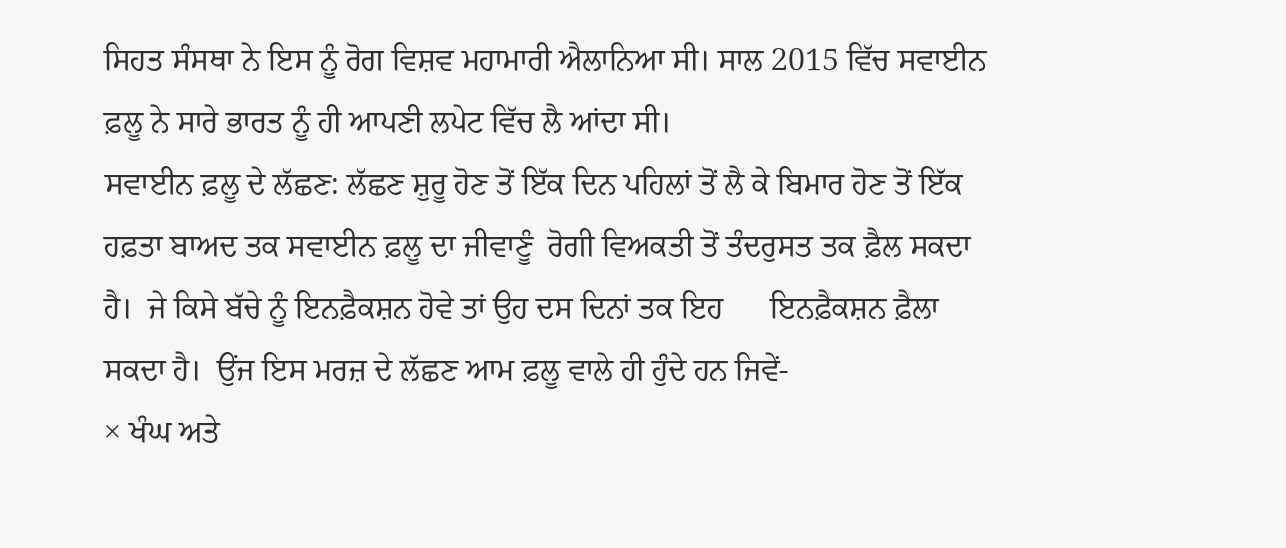ਸਿਹਤ ਸੰਸਥਾ ਨੇ ਇਸ ਨੂੰ ਰੋਗ ਵਿਸ਼ਵ ਮਹਾਮਾਰੀ ਐਲਾਨਿਆ ਸੀ। ਸਾਲ 2015 ਵਿੱਚ ਸਵਾਈਨ ਫ਼ਲੂ ਨੇ ਸਾਰੇ ਭਾਰਤ ਨੂੰ ਹੀ ਆਪਣੀ ਲਪੇਟ ਵਿੱਚ ਲੈ ਆਂਦਾ ਸੀ।
ਸਵਾਈਨ ਫ਼ਲੂ ਦੇ ਲੱਛਣ: ਲੱਛਣ ਸ਼ੁਰੂ ਹੋਣ ਤੋਂ ਇੱਕ ਦਿਨ ਪਹਿਲਾਂ ਤੋਂ ਲੈ ਕੇ ਬਿਮਾਰ ਹੋਣ ਤੋਂ ਇੱਕ ਹਫ਼ਤਾ ਬਾਅਦ ਤਕ ਸਵਾਈਨ ਫ਼ਲੂ ਦਾ ਜੀਵਾਣੂੰ  ਰੋਗੀ ਵਿਅਕਤੀ ਤੋਂ ਤੰਦਰੁਸਤ ਤਕ ਫ਼ੈਲ ਸਕਦਾ ਹੈ।  ਜੇ ਕਿਸੇ ਬੱਚੇ ਨੂੰ ਇਨਫ਼ੈਕਸ਼ਨ ਹੋਵੇ ਤਾਂ ਉਹ ਦਸ ਦਿਨਾਂ ਤਕ ਇਹ      ਇਨਫ਼ੈਕਸ਼ਨ ਫ਼ੈਲਾ ਸਕਦਾ ਹੈ।  ਉਂਜ ਇਸ ਮਰਜ਼ ਦੇ ਲੱਛਣ ਆਮ ਫ਼ਲੂ ਵਾਲੇ ਹੀ ਹੁੰਦੇ ਹਨ ਜਿਵੇਂ-
× ਖੰਘ ਅਤੇ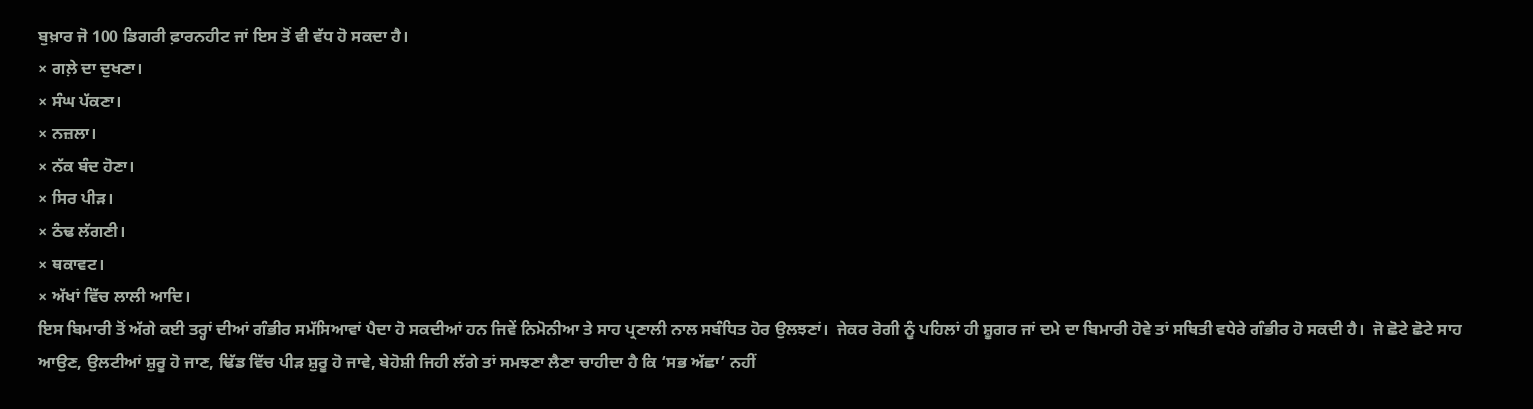ਬੁਖ਼ਾਰ ਜੋ 100 ਡਿਗਰੀ ਫ਼ਾਰਨਹੀਟ ਜਾਂ ਇਸ ਤੋਂ ਵੀ ਵੱਧ ਹੋ ਸਕਦਾ ਹੈ।
× ਗਲ਼ੇ ਦਾ ਦੁਖਣਾ।
× ਸੰਘ ਪੱਕਣਾ।
× ਨਜ਼ਲਾ।
× ਨੱਕ ਬੰਦ ਹੋਣਾ।
× ਸਿਰ ਪੀੜ।
× ਠੰਢ ਲੱਗਣੀ।
× ਥਕਾਵਟ।
× ਅੱਖਾਂ ਵਿੱਚ ਲਾਲੀ ਆਦਿ।
ਇਸ ਬਿਮਾਰੀ ਤੋਂ ਅੱਗੇ ਕਈ ਤਰ੍ਹਾਂ ਦੀਆਂ ਗੰਭੀਰ ਸਮੱਸਿਆਵਾਂ ਪੈਦਾ ਹੋ ਸਕਦੀਆਂ ਹਨ ਜਿਵੇਂ ਨਿਮੋਨੀਆ ਤੇ ਸਾਹ ਪ੍ਰਣਾਲੀ ਨਾਲ ਸਬੰਧਿਤ ਹੋਰ ਉਲਝਣਾਂ।  ਜੇਕਰ ਰੋਗੀ ਨੂੰ ਪਹਿਲਾਂ ਹੀ ਸ਼ੂਗਰ ਜਾਂ ਦਮੇ ਦਾ ਬਿਮਾਰੀ ਹੋਵੇ ਤਾਂ ਸਥਿਤੀ ਵਧੇਰੇ ਗੰਭੀਰ ਹੋ ਸਕਦੀ ਹੈ।  ਜੋ ਛੋਟੇ ਛੋਟੇ ਸਾਹ ਆਉਣ, ਉਲਟੀਆਂ ਸ਼ੁਰੂ ਹੋ ਜਾਣ, ਢਿੱਡ ਵਿੱਚ ਪੀੜ ਸ਼ੁਰੂ ਹੋ ਜਾਵੇ, ਬੇਹੋਸ਼ੀ ਜਿਹੀ ਲੱਗੇ ਤਾਂ ਸਮਝਣਾ ਲੈਣਾ ਚਾਹੀਦਾ ਹੈ ਕਿ ‘ਸਭ ਅੱਛਾ’ ਨਹੀਂ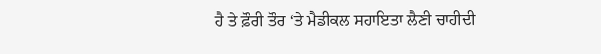ਹੈ ਤੇ ਫ਼ੌਰੀ ਤੌਰ ‘ਤੇ ਮੈਡੀਕਲ ਸਹਾਇਤਾ ਲੈਣੀ ਚਾਹੀਦੀ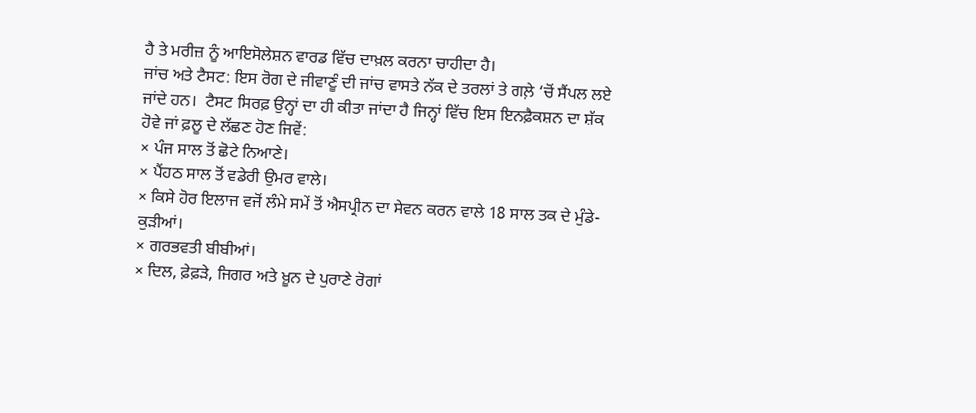ਹੈ ਤੇ ਮਰੀਜ਼ ਨੂੰ ਆਇਸੋਲੇਸ਼ਨ ਵਾਰਡ ਵਿੱਚ ਦਾਖ਼ਲ ਕਰਨਾ ਚਾਹੀਦਾ ਹੈ।
ਜਾਂਚ ਅਤੇ ਟੈਸਟ: ਇਸ ਰੋਗ ਦੇ ਜੀਵਾਣੂੰ ਦੀ ਜਾਂਚ ਵਾਸਤੇ ਨੱਕ ਦੇ ਤਰਲਾਂ ਤੇ ਗਲ਼ੇ ‘ਚੋਂ ਸੈਂਪਲ ਲਏ ਜਾਂਦੇ ਹਨ।  ਟੈਸਟ ਸਿਰਫ਼ ਉਨ੍ਹਾਂ ਦਾ ਹੀ ਕੀਤਾ ਜਾਂਦਾ ਹੈ ਜਿਨ੍ਹਾਂ ਵਿੱਚ ਇਸ ਇਨਫ਼ੈਕਸ਼ਨ ਦਾ ਸ਼ੱਕ ਹੋਵੇ ਜਾਂ ਫ਼ਲੂ ਦੇ ਲੱਛਣ ਹੋਣ ਜਿਵੇਂ:
× ਪੰਜ ਸਾਲ ਤੋਂ ਛੋਟੇ ਨਿਆਣੇ।
× ਪੈਂਹਠ ਸਾਲ ਤੋਂ ਵਡੇਰੀ ਉਮਰ ਵਾਲੇ।
× ਕਿਸੇ ਹੋਰ ਇਲਾਜ ਵਜੋਂ ਲੰਮੇ ਸਮੇਂ ਤੋਂ ਐਸਪ੍ਰੀਨ ਦਾ ਸੇਵਨ ਕਰਨ ਵਾਲੇ 18 ਸਾਲ ਤਕ ਦੇ ਮੁੰਡੇ-ਕੁੜੀਆਂ।
× ਗਰਭਵਤੀ ਬੀਬੀਆਂ।
× ਦਿਲ, ਫ਼ੇਫ਼ੜੇ, ਜਿਗਰ ਅਤੇ ਖ਼ੂਨ ਦੇ ਪੁਰਾਣੇ ਰੋਗਾਂ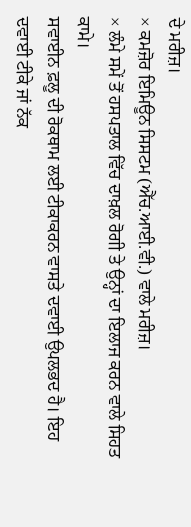ਦੇ ਮਰੀਜ਼।
× ਕਮਜ਼ੋਰ ਇਮਿਊਨ ਸਿਸਟਮ (ਐੱਚ.ਆਈ.ਵੀ.) ਵਾਲੇ ਮਰੀਜ਼।
× ਲੰਮੇ ਸਮੇਂ ਤੋਂ ਹਸਪਤਾਲ ਵਿੱਚ ਦਾਖ਼ਲ ਰੋਗੀ ਤੇ ਉਨ੍ਹਾਂ ਦਾ ਇਲਾਜ ਕਰਨ ਵਾਲੇ ਸਿਹਤ ਕਾਮੇ।
ਸਵਾਈਨ ਫ਼ਲੂ ਦੀ ਰੋਕਥਾਮ ਲਈ ਟੀਕਾਕਰਨ ਵਾਸਤੇ ਦਵਾਈ ਉਪਲਭਦ ਹੈ। ਇਹ ਦਵਾਈ ਟੀਕੇ ਜਾਂ ਨੱਕ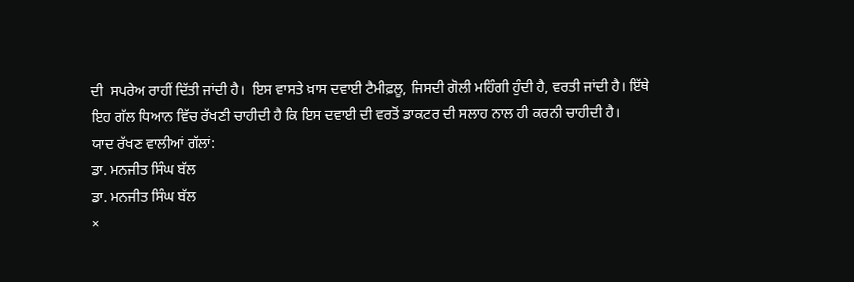ਦੀ  ਸਪਰੇਅ ਰਾਹੀਂ ਦਿੱਤੀ ਜਾਂਦੀ ਹੈ।  ਇਸ ਵਾਸਤੇ ਖ਼ਾਸ ਦਵਾਈ ਟੈਮੀਫ਼ਲੂ, ਜਿਸਦੀ ਗੋਲੀ ਮਹਿੰਗੀ ਹੁੰਦੀ ਹੈ, ਵਰਤੀ ਜਾਂਦੀ ਹੈ। ਇੱਥੇ ਇਹ ਗੱਲ ਧਿਆਨ ਵਿੱਚ ਰੱਖਣੀ ਚਾਹੀਦੀ ਹੈ ਕਿ ਇਸ ਦਵਾਈ ਦੀ ਵਰਤੋਂ ਡਾਕਟਰ ਦੀ ਸਲਾਹ ਨਾਲ ਹੀ ਕਰਨੀ ਚਾਹੀਦੀ ਹੈ।
ਯਾਦ ਰੱਖਣ ਵਾਲੀਆਂ ਗੱਲਾਂ:
ਡਾ. ਮਨਜੀਤ ਸਿੰਘ ਬੱਲ
ਡਾ. ਮਨਜੀਤ ਸਿੰਘ ਬੱਲ
×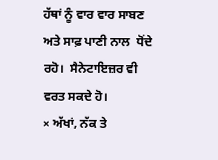ਹੱਥਾਂ ਨੂੰ ਵਾਰ ਵਾਰ ਸਾਬਣ ਅਤੇ ਸਾਫ਼ ਪਾਣੀ ਨਾਲ  ਧੋਂਦੇ ਰਹੋ।  ਸੈਨੇਟਾਇਜ਼ਰ ਵੀ ਵਰਤ ਸਕਦੇ ਹੋ।
× ਅੱਖਾਂ, ਨੱਕ ਤੇ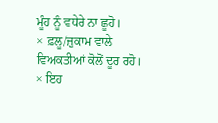ਮੂੰਹ ਨੂੰ ਵਧੇਰੇ ਨਾ ਛੂਹੋ।
× ਫ਼ਲੂ/ਜ਼ੁਕਾਮ ਵਾਲੇ ਵਿਅਕਤੀਆਂ ਕੋਲੋਂ ਦੂਰ ਰਹੋ।
× ਇਹ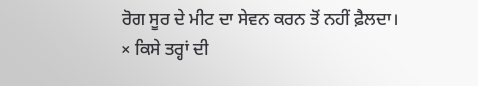ਰੋਗ ਸੂਰ ਦੇ ਮੀਟ ਦਾ ਸੇਵਨ ਕਰਨ ਤੋਂ ਨਹੀਂ ਫ਼ੈਲਦਾ।
× ਕਿਸੇ ਤਰ੍ਹਾਂ ਦੀ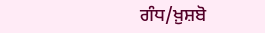ਗੰਧ/ਖ਼ੁਸ਼ਬੋ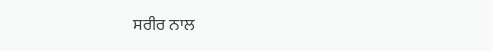ਸਰੀਰ ਨਾਲ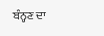ਬੰਨ੍ਹਣ ਦਾ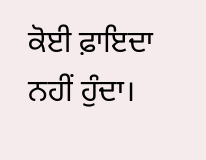ਕੋਈ ਫ਼ਾਇਦਾ ਨਹੀਂ ਹੁੰਦਾ।